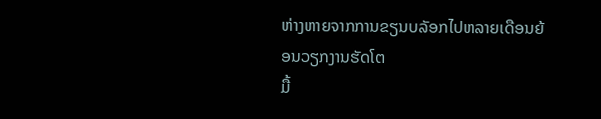ຫ່າງຫາຍຈາກການຂຽນບລັອກໄປຫລາຍເດືອນຍ້ອນວຽກງານຮັດໂຕ
ມື້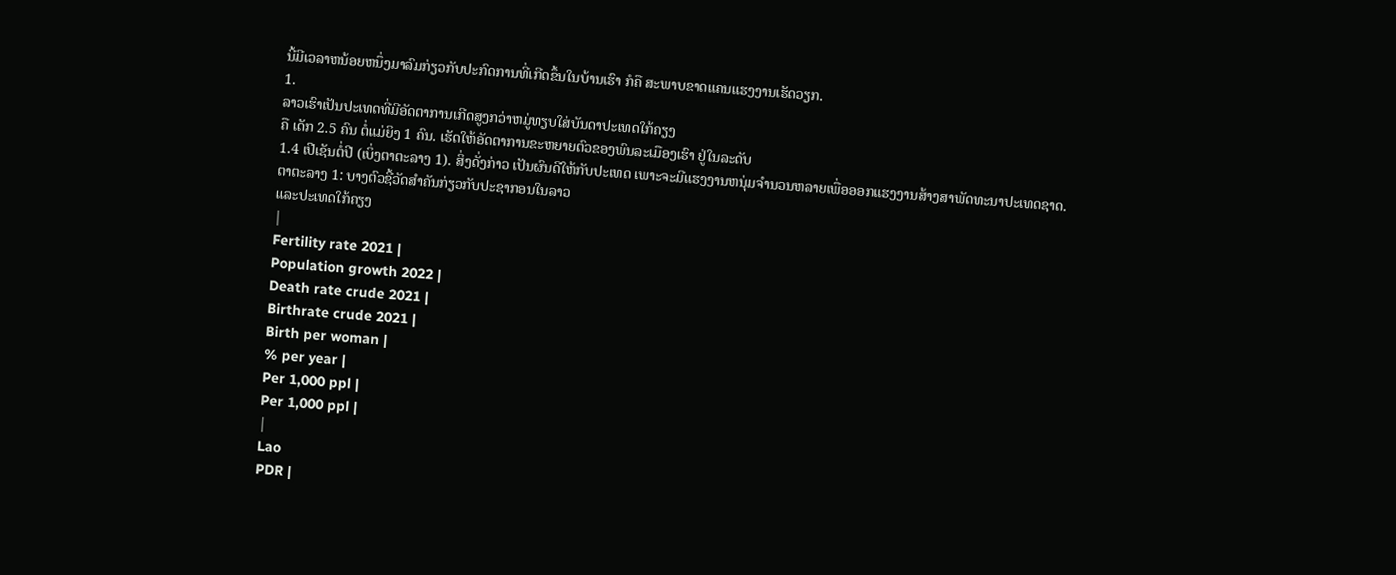ນີ້ມີເວລາຫນ້ອຍຫນຶ່ງມາລົມກ່ຽວກັບປະກົດການທີ່ເກີດຂຶ້ນໃນບ້ານເຮົາ ກໍຄື ສະພາບຂາດແຄນແຮງງານເຮັດວຽກ.
1.
ລາວເຮົາເປັນປະເທດທີ່ມີອັດຕາການເກີດສູງກວ່າຫມູ່ທຽບໃສ່ບັນດາປະເທດໃກ້ຄຽງ
ຄື ເດັກ 2.5 ຄົນ ຕໍ່ແມ່ຍິງ 1 ຄົນ. ເຮັດໃຫ້ອັດຕາການຂະຫຍາຍຕົວຂອງພົນລະເມືອງເຮົາ ຢູ່ໃນລະດັບ
1.4 ເປີເຊັນຕໍ່ປີ (ເບິ່ງຕາຕະລາງ 1). ສິ່ງດັ່ງກ່າວ ເປັນຜົນດີໃຫ້ກັບປະເທດ ເພາະຈະມີແຮງງານຫນຸ່ມຈໍານວນຫລາຍເພື່ອອອກແຮງງານສ້າງສາພັດທະນາປະເທດຊາດ.
ຕາຕະລາງ 1: ບາງຕົວຊີ້ວັດສໍາຄັນກ່ຽວກັບປະຊາກອນໃນລາວ
ແລະປະເທດໃກ້ຄຽງ
|
Fertility rate 2021 |
Population growth 2022 |
Death rate crude 2021 |
Birthrate crude 2021 |
Birth per woman |
% per year |
Per 1,000 ppl |
Per 1,000 ppl |
|
Lao
PDR |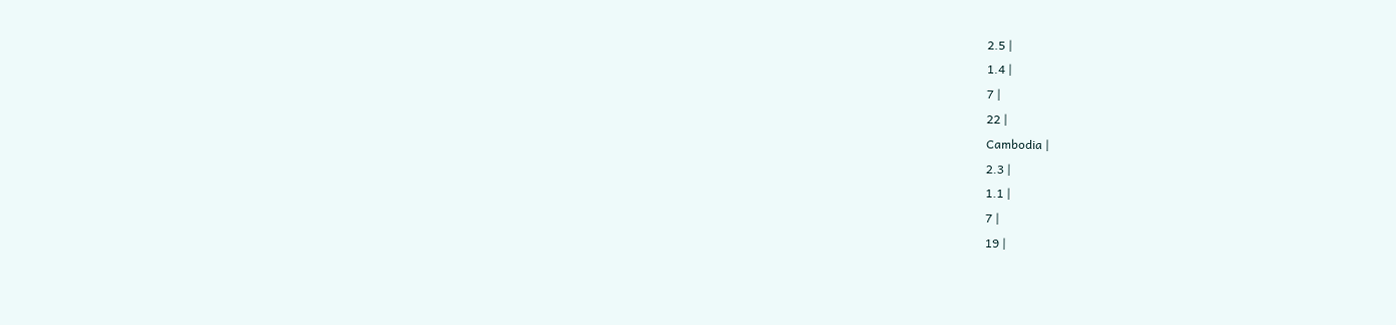2.5 |
1.4 |
7 |
22 |
Cambodia |
2.3 |
1.1 |
7 |
19 |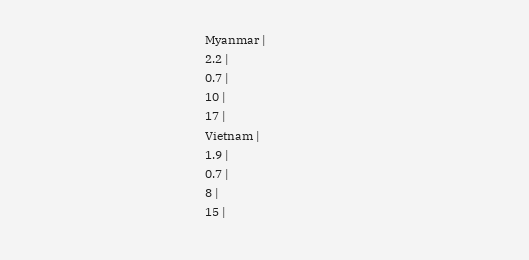Myanmar |
2.2 |
0.7 |
10 |
17 |
Vietnam |
1.9 |
0.7 |
8 |
15 |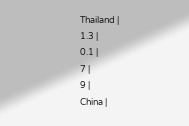Thailand |
1.3 |
0.1 |
7 |
9 |
China |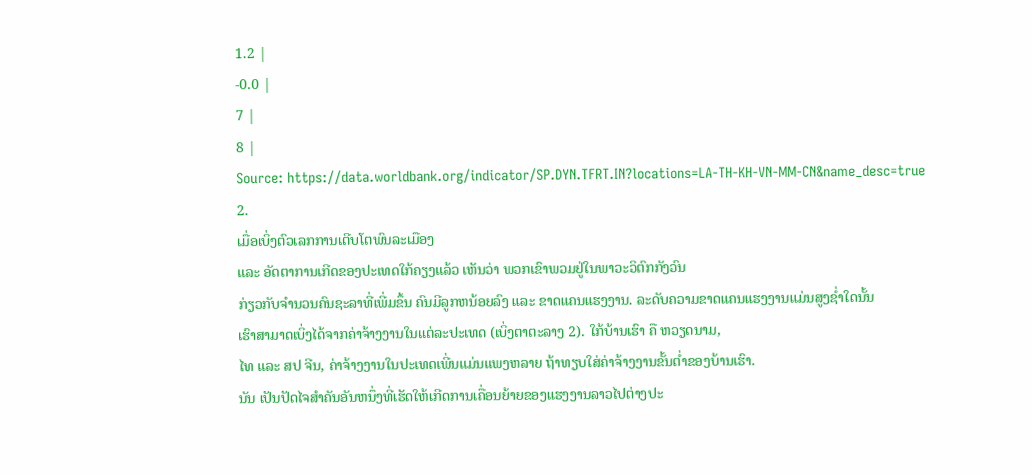1.2 |
-0.0 |
7 |
8 |
Source: https://data.worldbank.org/indicator/SP.DYN.TFRT.IN?locations=LA-TH-KH-VN-MM-CN&name_desc=true
2.
ເມື່ອເບິ່ງຕົວເລກການເຕີບໂຕພົນລະເມືອງ
ແລະ ອັດຕາການເກີດຂອງປະເທດໃກ້ຄຽງແລ້ວ ເຫັນວ່າ ພວກເຂົາພວມຢູ່ໃນພາວະວິຕົກກັງວົນ
ກ່ຽວກັບຈໍານວນຄົນຊະລາທີ່ເພີ່ມຂຶ້ນ ຄົນມີລູກຫນ້ອຍລົງ ແລະ ຂາດແຄນແຮງງານ. ລະດັບຄວາມຂາດແຄນແຮງງານແມ່ນສູງຊໍ່າໃດນັ້ນ
ເຮົາສາມາດເບິ່ງໄດ້ຈາກຄ່າຈ້າງງານໃນແຕ່ລະປະເທດ (ເບິ່ງຕາຕະລາງ 2). ໃກ້ບ້ານເຮົາ ຄື ຫວຽດນາມ,
ໄທ ແລະ ສປ ຈີນ, ຄ່າຈ້າງງານໃນປະເທດເພີ່ນແມ່ນແພງຫລາຍ ຖ້າທຽບໃສ່ຄ່າຈ້າງງານຂັ້ນຕໍ່າຂອງບ້ານເຮົາ.
ນັນ ເປັນປັດໄຈສໍາຄັນອັນຫນຶ່ງທີ່ເຮັດໃຫ້ເກີດການເຄື່ອນຍ້າຍຂອງແຮງງານລາວໄປຕ່າງປະ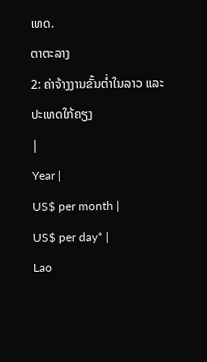ເທດ.
ຕາຕະລາງ
2: ຄ່າຈ້າງງານຂັ້ນຕໍ່າໃນລາວ ແລະ ປະເທດໃກ້ຄຽງ
|
Year |
US$ per month |
US$ per day* |
Lao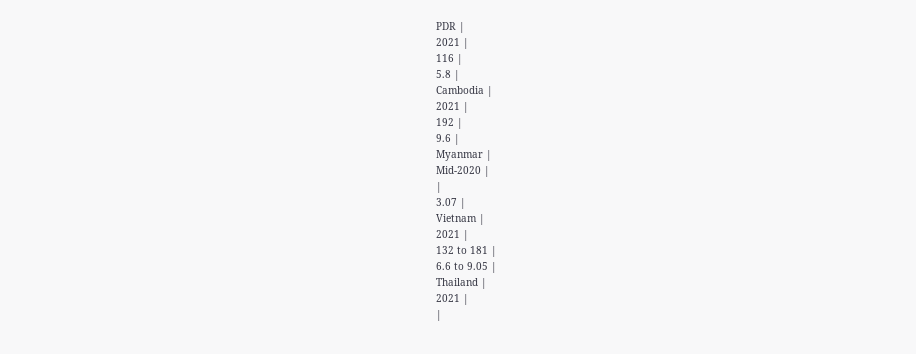PDR |
2021 |
116 |
5.8 |
Cambodia |
2021 |
192 |
9.6 |
Myanmar |
Mid-2020 |
|
3.07 |
Vietnam |
2021 |
132 to 181 |
6.6 to 9.05 |
Thailand |
2021 |
|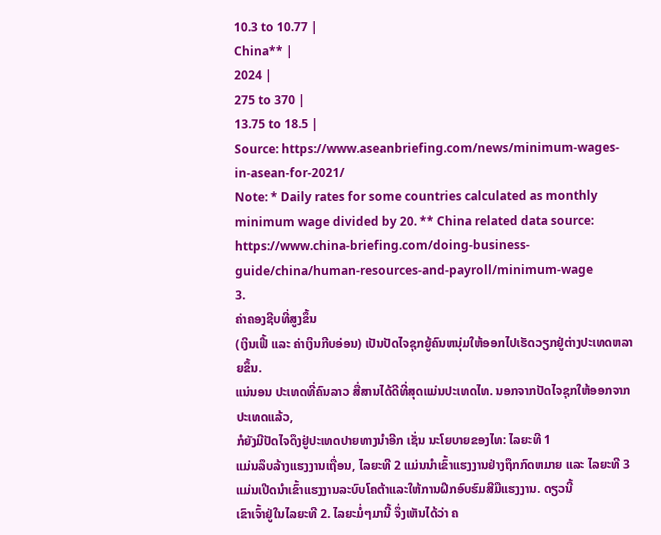10.3 to 10.77 |
China** |
2024 |
275 to 370 |
13.75 to 18.5 |
Source: https://www.aseanbriefing.com/news/minimum-wages-in-asean-for-2021/
Note: * Daily rates for some countries calculated as monthly minimum wage divided by 20. ** China related data source: https://www.china-briefing.com/doing-business-guide/china/human-resources-and-payroll/minimum-wage
3.
ຄ່າຄອງຊີບທີ່ສູງຂຶ້ນ
(ເງິນເຟີ້ ແລະ ຄ່າເງິນກີບອ່ອນ) ເປັນປັດໄຈຊຸກຍູ້ຄົນຫນຸ່ມໃຫ້ອອກໄປເຮັດວຽກຢູ່ຕ່າງປະເທດຫລາຍຂຶ້ນ.
ແນ່ນອນ ປະເທດທີ່ຄົນລາວ ສື່ສານໄດ້ດີທີ່ສຸດແມ່ນປະເທດໄທ. ນອກຈາກປັດໄຈຊຸກໃຫ້ອອກຈາກປະເທດແລ້ວ,
ກໍຍັງມີປັດໄຈດຶງຢູ່ປະເທດປາຍທາງນໍາອີກ ເຊັ່ນ ນະໂຍບາຍຂອງໄທ: ໄລຍະທີ 1
ແມ່ນລຶບລ້າງແຮງງານເຖື່ອນ, ໄລຍະທີ 2 ແມ່ນນໍາເຂົ້າແຮງງານຢ່າງຖຶກກົດຫມາຍ ແລະ ໄລຍະທີ 3
ແມ່ນເປີດນໍາເຂົ້າແຮງງານລະບົບໂຄຕ້າແລະໃຫ້ການຝຶກອົບຮົມສີມືແຮງງານ. ດຽວນີ້
ເຂົາເຈົ້າຢູ່ໃນໄລຍະທີ 2. ໄລຍະມໍ່ໆມານີ້ ຈຶ່ງເຫັນໄດ້ວ່າ ຄ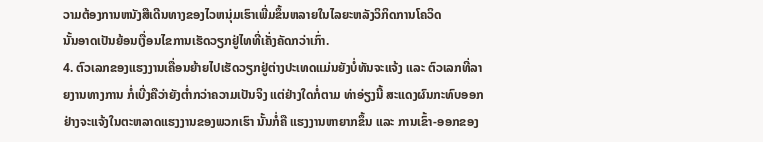ວາມຕ້ອງການຫນັງສືເດີນທາງຂອງໄວຫນຸ່ມເຮົາເພີ່ມຂຶ້ນຫລາຍໃນໄລຍະຫລັງວິກິດການໂຄວິດ
ນັ້ນອາດເປັນຍ້ອນເງື່ອນໄຂການເຮັດວຽກຢູ່ໄທທີ່ເຄັ່ງຄັດກວ່າເກົ່າ.
4. ຕົວເລກຂອງແຮງງານເຄື່ອນຍ້າຍໄປເຮັດວຽກຢູ່ຕ່າງປະເທດແມ່ນຍັງບໍ່ທັນຈະແຈ້ງ ແລະ ຕົວເລກທີ່ລາຍງານທາງການ ກໍ່ເບີ່ງຄືວ່າຍັງຕໍ່າກວ່າຄວາມເປັນຈິງ ແຕ່ຢ່າງໃດກໍ່ຕາມ ທ່າອ່ຽງນີ້ ສະແດງຜົນກະທົບອອກຢ່າງຈະແຈ້ງໃນຕະຫລາດແຮງງານຂອງພວກເຮົາ ນັ້ນກໍ່ຄື ແຮງງານຫາຍາກຂຶ້ນ ແລະ ການເຂົ້າ-ອອກຂອງ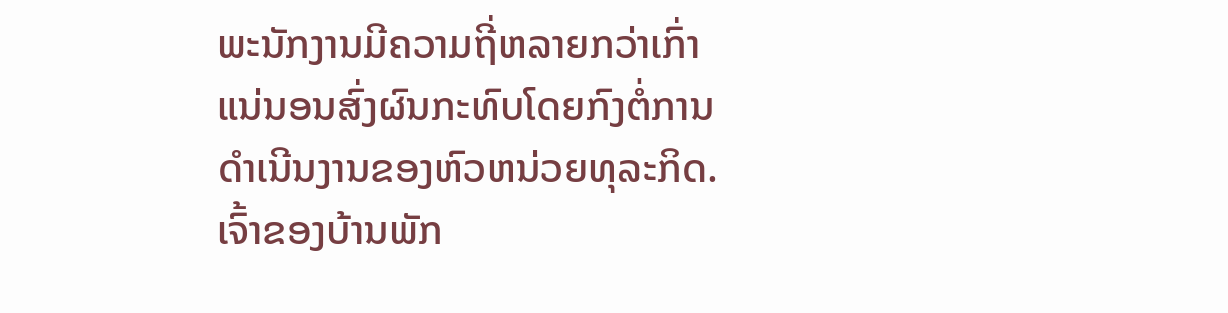ພະນັກງານມີຄວາມຖີ່ຫລາຍກວ່າເກົ່າ ແນ່ນອນສົ່ງຜົນກະທົບໂດຍກົງຕໍ່ການດໍາເນີນງານຂອງຫົວຫນ່ວຍທຸລະກິດ. ເຈົ້າຂອງບ້ານພັກ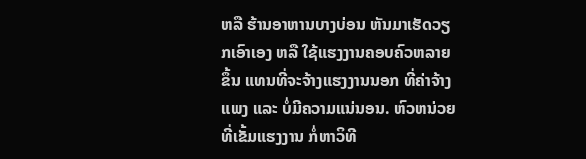ຫລື ຮ້ານອາຫານບາງບ່ອນ ຫັນມາເຮັດວຽກເອົາເອງ ຫລື ໃຊ້ແຮງງານຄອບຄົວຫລາຍຂຶ້ນ ແທນທີ່ຈະຈ້າງແຮງງານນອກ ທີ່ຄ່າຈ້າງແພງ ແລະ ບໍ່ມີຄວາມແນ່ນອນ. ຫົວຫນ່ວຍທີ່ເຂັ້ມແຮງງານ ກໍ່ຫາວິທີ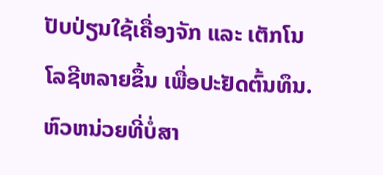ປັບປ່ຽນໃຊ້ເຄື່ອງຈັກ ແລະ ເຕັກໂນໂລຊີຫລາຍຂຶ້ນ ເພື່ອປະຢັດຕົ້ນທຶນ. ຫົວຫນ່ວຍທີ່ບໍ່ສາ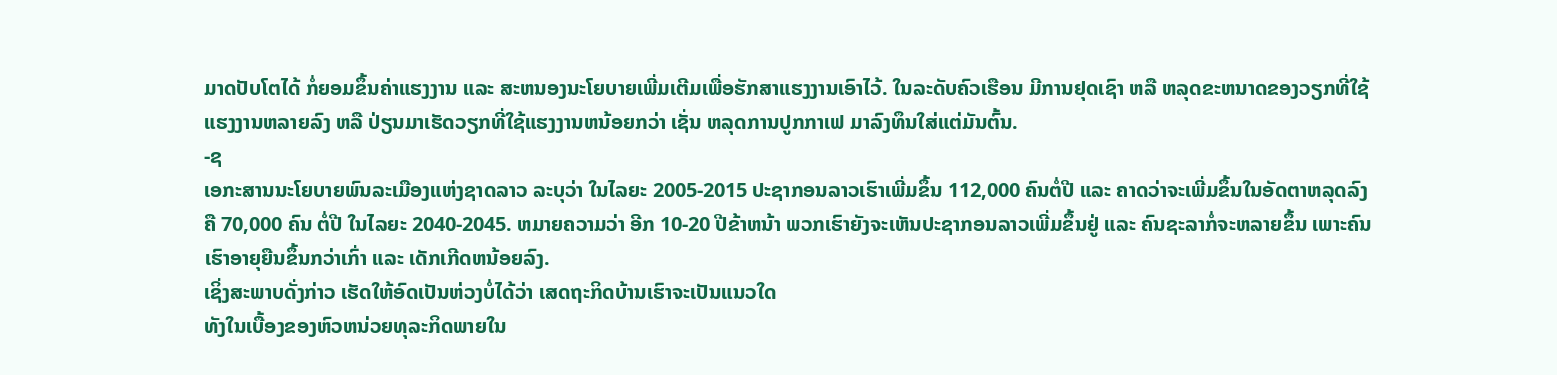ມາດປັບໂຕໄດ້ ກໍ່ຍອມຂຶ້ນຄ່າແຮງງານ ແລະ ສະຫນອງນະໂຍບາຍເພີ່ມເຕີມເພື່ອຮັກສາແຮງງານເອົາໄວ້. ໃນລະດັບຄົວເຮືອນ ມີການຢຸດເຊົາ ຫລື ຫລຸດຂະຫນາດຂອງວຽກທີ່ໃຊ້ແຮງງານຫລາຍລົງ ຫລື ປ່ຽນມາເຮັດວຽກທີ່ໃຊ້ແຮງງານຫນ້ອຍກວ່າ ເຊັ່ນ ຫລຸດການປູກກາເຟ ມາລົງທຶນໃສ່ແຕ່ມັນຕົ້ນ.
-ຊ
ເອກະສານນະໂຍບາຍພົນລະເມືອງແຫ່ງຊາດລາວ ລະບຸວ່າ ໃນໄລຍະ 2005-2015 ປະຊາກອນລາວເຮົາເພີ່ມຂຶ້ນ 112,000 ຄົນຕໍ່ປີ ແລະ ຄາດວ່າຈະເພີ່ມຂຶ້ນໃນອັດຕາຫລຸດລົງ ຄື 70,000 ຄົນ ຕໍ່ປີ ໃນໄລຍະ 2040-2045. ຫມາຍຄວາມວ່າ ອີກ 10-20 ປີຂ້າຫນ້າ ພວກເຮົາຍັງຈະເຫັນປະຊາກອນລາວເພີ່ມຂຶ້ນຢູ່ ແລະ ຄົນຊະລາກໍ່ຈະຫລາຍຂຶ້ນ ເພາະຄົນເຮົາອາຍຸຍືນຂຶ້ນກວ່າເກົ່າ ແລະ ເດັກເກີດຫນ້ອຍລົງ.
ເຊິ່ງສະພາບດັ່ງກ່າວ ເຮັດໃຫ້ອົດເປັນຫ່ວງບໍ່ໄດ້ວ່າ ເສດຖະກິດບ້ານເຮົາຈະເປັນແນວໃດ
ທັງໃນເບື້ອງຂອງຫົວຫນ່ວຍທຸລະກິດພາຍໃນ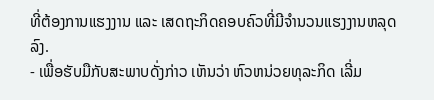ທີ່ຕ້ອງການແຮງງານ ແລະ ເສດຖະກິດຄອບຄົວທີ່ມີຈໍານວນແຮງງານຫລຸດລົງ.
- ເພື່ອຮັບມືກັບສະພາບດັ່ງກ່າວ ເຫັນວ່າ ຫົວຫນ່ວຍທຸລະກິດ ເລີ່ມ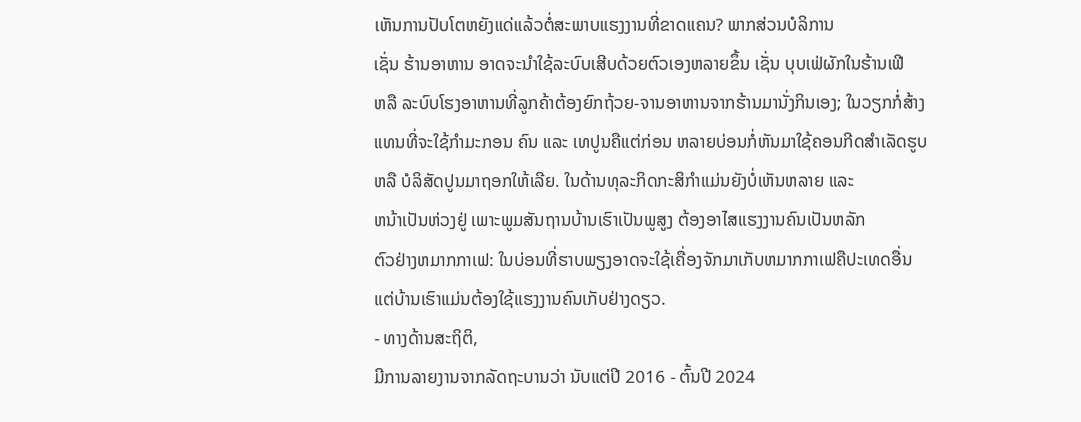ເຫັນການປັບໂຕຫຍັງແດ່ແລ້ວຕໍ່ສະພາບແຮງງານທີ່ຂາດແຄນ? ພາກສ່ວນບໍລິການ
ເຊັ່ນ ຮ້ານອາຫານ ອາດຈະນໍາໃຊ້ລະບົບເສີບດ້ວຍຕົວເອງຫລາຍຂຶ້ນ ເຊັ່ນ ບຸບເຟ່ຜັກໃນຮ້ານເຟີ
ຫລື ລະບົບໂຮງອາຫານທີ່ລູກຄ້າຕ້ອງຍົກຖ້ວຍ-ຈານອາຫານຈາກຮ້ານມານັ່ງກິນເອງ; ໃນວຽກກໍ່ສ້າງ
ແທນທີ່ຈະໃຊ້ກໍາມະກອນ ຄົນ ແລະ ເທປູນຄືແຕ່ກ່ອນ ຫລາຍບ່ອນກໍ່ຫັນມາໃຊ້ຄອນກີດສໍາເລັດຮູບ
ຫລື ບໍລິສັດປູນມາຖອກໃຫ້ເລີຍ. ໃນດ້ານທຸລະກິດກະສິກໍາແມ່ນຍັງບໍ່ເຫັນຫລາຍ ແລະ
ຫນ້າເປັນຫ່ວງຢູ່ ເພາະພູມສັນຖານບ້ານເຮົາເປັນພູສູງ ຕ້ອງອາໄສແຮງງານຄົນເປັນຫລັກ
ຕົວຢ່າງຫມາກກາເຟ: ໃນບ່ອນທີ່ຮາບພຽງອາດຈະໃຊ້ເຄື່ອງຈັກມາເກັບຫມາກກາເຟຄືປະເທດອື່ນ
ແຕ່ບ້ານເຮົາແມ່ນຕ້ອງໃຊ້ແຮງງານຄົນເກັບຢ່າງດຽວ.
- ທາງດ້ານສະຖິຕິ,
ມີການລາຍງານຈາກລັດຖະບານວ່າ ນັບແຕ່ປີ 2016 - ຕົ້ນປີ 2024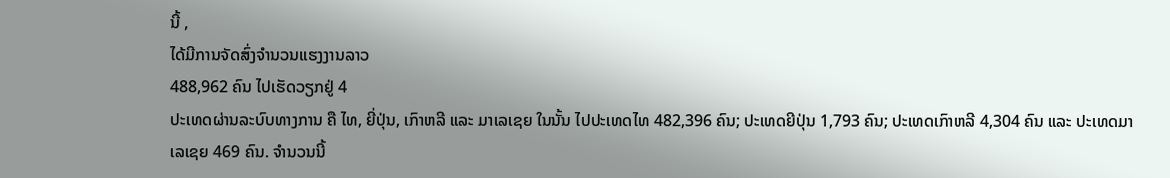ນີ້ ,
ໄດ້ມີການຈັດສົ່ງຈຳນວນແຮງງານລາວ
488,962 ຄົນ ໄປເຮັດວຽກຢູ່ 4
ປະເທດຜ່ານລະບົບທາງການ ຄື ໄທ, ຍີ່ປຸ່ນ, ເກົາຫລີ ແລະ ມາເລເຊຍ ໃນນັ້ນ ໄປປະເທດໄທ 482,396 ຄົນ; ປະເທດຍີປຸ່ນ 1,793 ຄົນ; ປະເທດເກົາຫລີ 4,304 ຄົນ ແລະ ປະເທດມາເລເຊຍ 469 ຄົນ. ຈໍານວນນີ້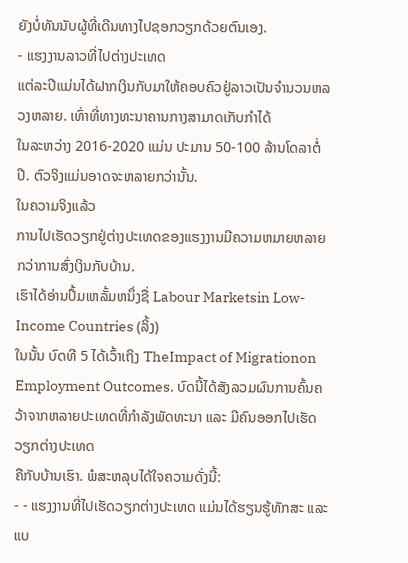ຍັງບໍ່ທັນນັບຜູ້ທີ່ເດີນທາງໄປຊອກວຽກດ້ວຍຕົນເອງ.
- ແຮງງານລາວທີ່ໄປຕ່າງປະເທດ
ແຕ່ລະປີແມ່ນໄດ້ຝາກເງິນກັບມາໃຫ້ຄອບຄົວຢູ່ລາວເປັນຈໍານວນຫລວງຫລາຍ. ເທົ່າທີ່ທາງທະນາຄານກາງສາມາດເກັບກໍາໄດ້
ໃນລະຫວ່າງ 2016-2020 ແມ່ນ ປະມານ 50-100 ລ້ານໂດລາຕໍ່ປີ. ຕົວຈິງແມ່ນອາດຈະຫລາຍກວ່ານັ້ນ.
ໃນຄວາມຈິງແລ້ວ
ການໄປເຮັດວຽກຢູ່ຕ່າງປະເທດຂອງແຮງງານມີຄວາມຫມາຍຫລາຍກວ່າການສົ່ງເງິນກັບບ້ານ.
ເຮົາໄດ້ອ່ານປຶ້ມເຫລັ້ມຫນຶ່ງຊື່ Labour Marketsin Low-Income Countries (ລິ້ງ)
ໃນນັ້ນ ບົດທີ 5 ໄດ້ເວົ້າເຖິງ TheImpact of Migrationon Employment Outcomes. ບົດນີ້ໄດ້ສັງລວມຜົນການຄົ້ນຄວ້າຈາກຫລາຍປະເທດທີ່ກໍາລັງພັດທະນາ ແລະ ມີຄົນອອກໄປເຮັດວຽກຕ່າງປະເທດ
ຄືກັບບ້ານເຮົາ. ພໍສະຫລຸບໄດ້ໃຈຄວາມດັ່ງນີ້:
- - ແຮງງານທີ່ໄປເຮັດວຽກຕ່າງປະເທດ ແມ່ນໄດ້ຮຽນຮູ້ທັກສະ ແລະ ແບ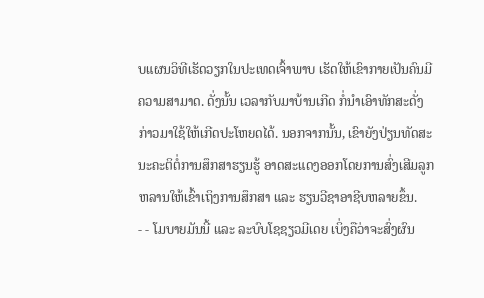ບແຜນວິທີເຮັດວຽກໃນປະເທດເຈົ້າພາບ ເຮັດໃຫ້ເຂົາກາຍເປັນຄົນມີຄວາມສາມາດ. ດັ່ງນັ້ນ ເວລາກັບມາບ້ານເກີດ ກໍ່ນໍາເອົາທັກສະດັ່ງກ່າວມາໃຊ້ໃຫ້ເກີດປະໂຫຍດໄດ້. ນອກຈາກນັ້ນ, ເຂົາຍັງປ່ຽນທັດສະນະຄະຕິຕໍ່ການສຶກສາຮຽນຮູ້ ອາດສະແດງອອກໂດຍການສົ່ງເສີມລູກຫລານໃຫ້ເຂົ້າເຖິງການສຶກສາ ແລະ ຮຽນວີຊາອາຊີບຫລາຍຂຶ້ນ.
- - ໂມບາຍມັນນີ້ ແລະ ລະບົບໂຊຊຽວມີເດຍ ເບິ່ງຄືວ່າຈະສົ່ງຜົນ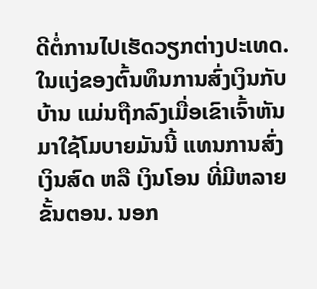ດີຕໍ່ການໄປເຮັດວຽກຕ່າງປະເທດ. ໃນແງ່ຂອງຕົ້ນທຶນການສົ່ງເງິນກັບບ້ານ ແມ່ນຖືກລົງເມື່ອເຂົາເຈົ້າຫັນມາໃຊ້ໂມບາຍມັນນີ້ ແທນການສົ່ງເງິນສົດ ຫລື ເງິນໂອນ ທີ່ມີຫລາຍຂັ້ນຕອນ. ນອກ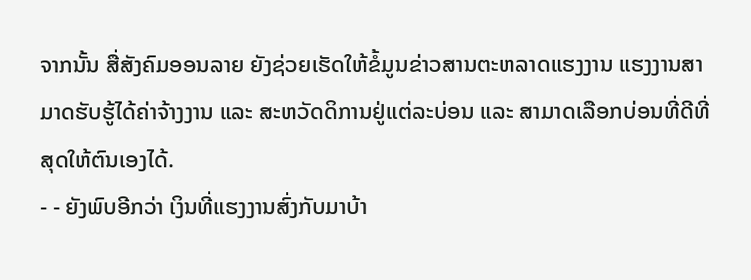ຈາກນັ້ນ ສື່ສັງຄົມອອນລາຍ ຍັງຊ່ວຍເຮັດໃຫ້ຂໍ້ມູນຂ່າວສານຕະຫລາດແຮງງານ ແຮງງານສາມາດຮັບຮູ້ໄດ້ຄ່າຈ້າງງານ ແລະ ສະຫວັດດິການຢູ່ແຕ່ລະບ່ອນ ແລະ ສາມາດເລືອກບ່ອນທີ່ດີທີ່ສຸດໃຫ້ຕົນເອງໄດ້.
- - ຍັງພົບອີກວ່າ ເງິນທີ່ແຮງງານສົ່ງກັບມາບ້າ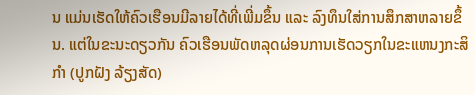ນ ແມ່ນເຮັດໃຫ້ຄົວເຮືອນມີລາຍໄດ້ທີ່ເພີ່ມຂຶ້ນ ແລະ ລົງທຶນໃສ່ການສຶກສາຫລາຍຂຶ້ນ. ແຕ່ໃນຂະນະດຽວກັນ ຄົວເຮືອນພັດຫລຸດຜ່ອນການເຮັດວຽກໃນຂະແຫນງກະສິກໍາ (ປູກຝັງ ລ້ຽງສັດ)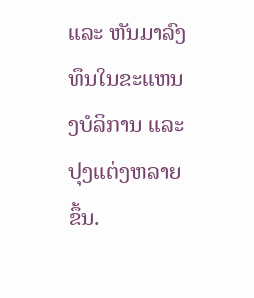ແລະ ຫັນມາລົງທຶນໃນຂະແຫນງບໍລິການ ແລະ ປຸງແຕ່ງຫລາຍຂຶ້ນ.